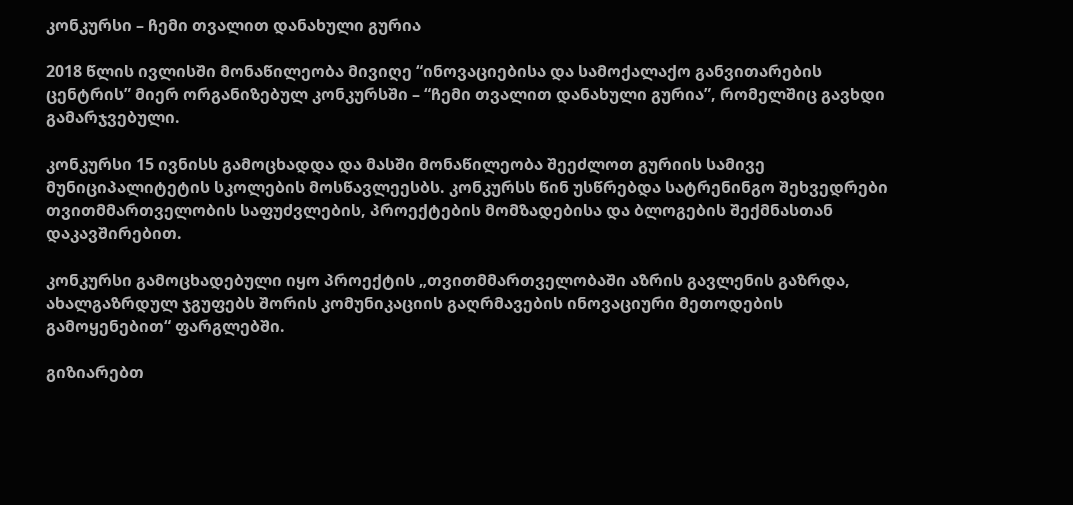კონკურსი – ჩემი თვალით დანახული გურია

2018 წლის ივლისში მონაწილეობა მივიღე “ინოვაციებისა და სამოქალაქო განვითარების ცენტრის” მიერ ორგანიზებულ კონკურსში – “ჩემი თვალით დანახული გურია”, რომელშიც გავხდი გამარჯვებული.

კონკურსი 15 ივნისს გამოცხადდა და მასში მონაწილეობა შეეძლოთ გურიის სამივე მუნიციპალიტეტის სკოლების მოსწავლეესბს. კონკურსს წინ უსწრებდა სატრენინგო შეხვედრები თვითმმართველობის საფუძვლების, პროექტების მომზადებისა და ბლოგების შექმნასთან დაკავშირებით.

კონკურსი გამოცხადებული იყო პროექტის „თვითმმართველობაში აზრის გავლენის გაზრდა, ახალგაზრდულ ჯგუფებს შორის კომუნიკაციის გაღრმავების ინოვაციური მეთოდების გამოყენებით“ ფარგლებში.

გიზიარებთ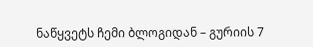ნაწყვეტს ჩემი ბლოგიდან – გურიის 7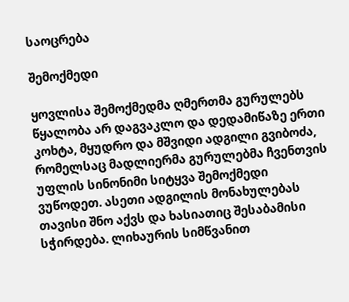საოცრება

შემოქმედი

ყოვლისა შემოქმედმა ღმერთმა გურულებს წყალობა არ დაგვაკლო და დედამიწაზე ერთი კოხტა, მყუდრო და მშვიდი ადგილი გვიბოძა, რომელსაც მადლიერმა გურულებმა ჩვენთვის უფლის სინონიმი სიტყვა შემოქმედი ვუწოდეთ. ასეთი ადგილის მონახულებას თავისი შნო აქვს და ხასიათიც შესაბამისი სჭირდება. ლიხაურის სიმწვანით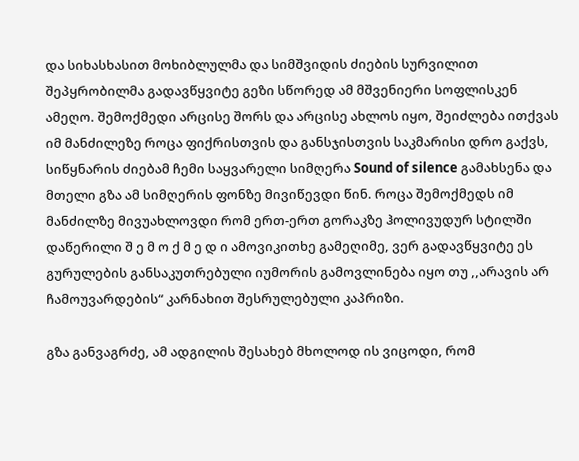და სიხასხასით მოხიბლულმა და სიმშვიდის ძიების სურვილით შეპყრობილმა გადავწყვიტე გეზი სწორედ ამ მშვენიერი სოფლისკენ ამეღო. შემოქმედი არცისე შორს და არცისე ახლოს იყო, შეიძლება ითქვას იმ მანძილეზე როცა ფიქრისთვის და განსჯისთვის საკმარისი დრო გაქვს, სიწყნარის ძიებამ ჩემი საყვარელი სიმღერა Sound of silence გამახსენა და მთელი გზა ამ სიმღერის ფონზე მივიწევდი წინ. როცა შემოქმედს იმ მანძილზე მივუახლოვდი რომ ერთ-ერთ გორაკზე ჰოლივუდურ სტილში დაწერილი შ ე მ ო ქ მ ე დ ი ამოვიკითხე გამეღიმე, ვერ გადავწყვიტე ეს გურულების განსაკუთრებული იუმორის გამოვლინება იყო თუ ,,არავის არ ჩამოუვარდების“ კარნახით შესრულებული კაპრიზი.

გზა განვაგრძე, ამ ადგილის შესახებ მხოლოდ ის ვიცოდი, რომ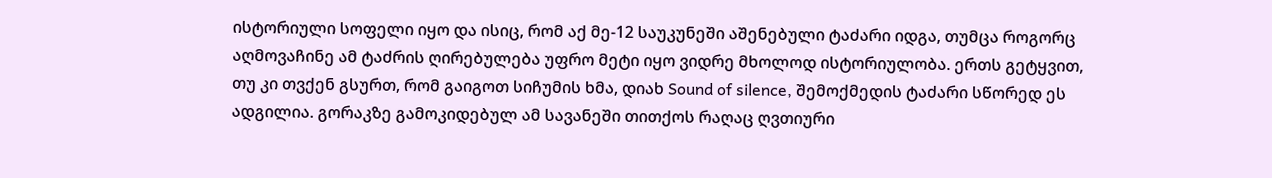ისტორიული სოფელი იყო და ისიც, რომ აქ მე-12 საუკუნეში აშენებული ტაძარი იდგა, თუმცა როგორც აღმოვაჩინე ამ ტაძრის ღირებულება უფრო მეტი იყო ვიდრე მხოლოდ ისტორიულობა. ერთს გეტყვით, თუ კი თვქენ გსურთ, რომ გაიგოთ სიჩუმის ხმა, დიახ Sound of silence, შემოქმედის ტაძარი სწორედ ეს ადგილია. გორაკზე გამოკიდებულ ამ სავანეში თითქოს რაღაც ღვთიური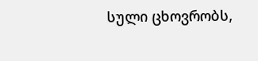სული ცხოვრობს,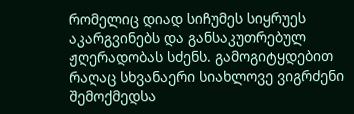რომელიც დიად სიჩუმეს სიყრუეს აკარგვინებს და განსაკუთრებულ ჟღერადობას სძენს. გამოგიტყდებით რაღაც სხვანაერი სიახლოვე ვიგრძენი შემოქმედსა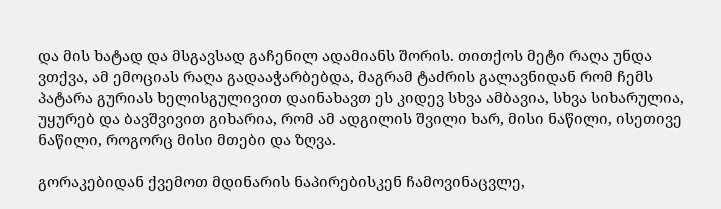და მის ხატად და მსგავსად გაჩენილ ადამიანს შორის. თითქოს მეტი რაღა უნდა ვთქვა, ამ ემოციას რაღა გადააჭარბებდა, მაგრამ ტაძრის გალავნიდან რომ ჩემს პატარა გურიას ხელისგულივით დაინახავთ ეს კიდევ სხვა ამბავია, სხვა სიხარულია, უყურებ და ბავშვივით გიხარია, რომ ამ ადგილის შვილი ხარ, მისი ნაწილი, ისეთივე ნაწილი, როგორც მისი მთები და ზღვა.

გორაკებიდან ქვემოთ მდინარის ნაპირებისკენ ჩამოვინაცვლე,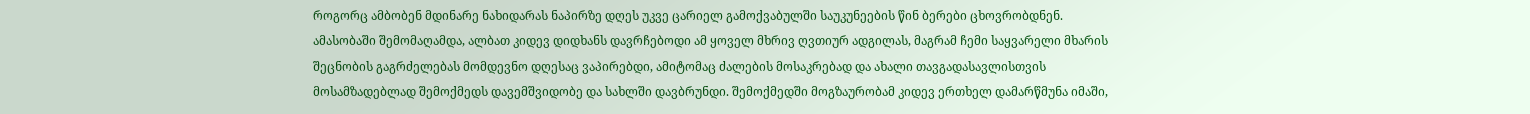როგორც ამბობენ მდინარე ნახიდარას ნაპირზე დღეს უკვე ცარიელ გამოქვაბულში საუკუნეების წინ ბერები ცხოვრობდნენ. ამასობაში შემომაღამდა, ალბათ კიდევ დიდხანს დავრჩებოდი ამ ყოველ მხრივ ღვთიურ ადგილას, მაგრამ ჩემი საყვარელი მხარის შეცნობის გაგრძელებას მომდევნო დღესაც ვაპირებდი, ამიტომაც ძალების მოსაკრებად და ახალი თავგადასავლისთვის მოსამზადებლად შემოქმედს დავემშვიდობე და სახლში დავბრუნდი. შემოქმედში მოგზაურობამ კიდევ ერთხელ დამარწმუნა იმაში,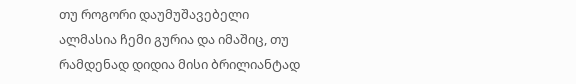თუ როგორი დაუმუშავებელი ალმასია ჩემი გურია და იმაშიც, თუ რამდენად დიდია მისი ბრილიანტად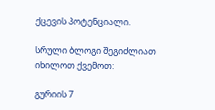ქცევის პოტენციალი.

სრული ბლოგი შეგიძლიათ იხილოთ ქვემოთ:

გურიის 7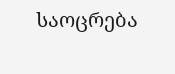საოცრება